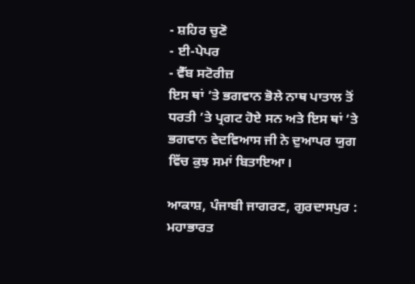- ਸ਼ਹਿਰ ਚੁਣੋ
- ਈ-ਪੇਪਰ
- ਵੈੱਬ ਸਟੋਰੀਜ਼
ਇਸ ਥਾਂ ’ਤੇ ਭਗਵਾਨ ਭੋਲੇ ਨਾਥ ਪਾਤਾਲ ਤੋਂ ਧਰਤੀ ’ਤੇ ਪ੍ਰਗਟ ਹੋਏ ਸਨ ਅਤੇ ਇਸ ਥਾਂ ’ਤੇ ਭਗਵਾਨ ਵੇਦਵਿਆਸ ਜੀ ਨੇ ਦੁਆਪਰ ਯੁਗ ਵਿੱਚ ਕੁਝ ਸਮਾਂ ਬਿਤਾਇਆ।

ਆਕਾਸ਼, ਪੰਜਾਬੀ ਜਾਗਰਣ, ਗੁਰਦਾਸਪੁਰ : ਮਹਾਭਾਰਤ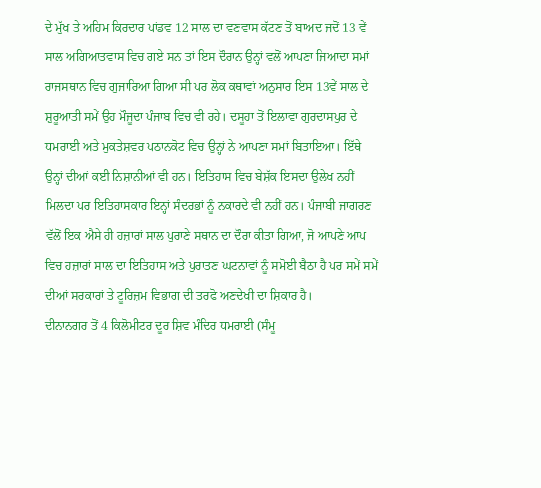ਦੇ ਮੁੱਖ ਤੇ ਅਹਿਮ ਕਿਰਦਾਰ ਪਾਂਡਵ 12 ਸਾਲ ਦਾ ਵਣਵਾਸ ਕੱਟਣ ਤੋਂ ਬਾਅਦ ਜਦੋਂ 13 ਵੇਂ ਸਾਲ ਅਗਿਆਤਵਾਸ ਵਿਚ ਗਏ ਸਨ ਤਾਂ ਇਸ ਦੌਰਾਨ ਉਨ੍ਹਾਂ ਵਲੋਂ ਆਪਣਾ ਜਿਆਦਾ ਸਮਾਂ ਰਾਜਸਥਾਨ ਵਿਚ ਗੁਜਾਰਿਆ ਗਿਆ ਸੀ ਪਰ ਲੋਕ ਕਥਾਵਾਂ ਅਨੁਸਾਰ ਇਸ 13ਵੇਂ ਸਾਲ ਦੇ ਸ਼ੁਰੂਆਤੀ ਸਮੇਂ ਉਹ ਮੌਜੂਦਾ ਪੰਜਾਬ ਵਿਚ ਵੀ ਰਹੇ। ਦਸੂਹਾ ਤੋਂ ਇਲਾਵਾ ਗੁਰਦਾਸਪੁਰ ਦੇ ਧਮਰਾਈ ਅਤੇ ਮੁਕਤੇਸ਼ਵਰ ਪਠਾਨਕੋਟ ਵਿਚ ਉਨ੍ਹਾਂ ਨੇ ਆਪਣਾ ਸਮਾਂ ਬਿਤਾਇਆ। ਇੱਥੇ ਉਨ੍ਹਾਂ ਦੀਆਂ ਕਈ ਨਿਸ਼ਾਨੀਆਂ ਵੀ ਹਨ। ਇਤਿਹਾਸ ਵਿਚ ਬੇਸ਼ੱਕ ਇਸਦਾ ਉਲੇਖ ਨਹੀਂ ਮਿਲਦਾ ਪਰ ਇਤਿਹਾਸਕਾਰ ਇਨ੍ਹਾਂ ਸੰਦਰਭਾਂ ਨੂੰ ਨਕਾਰਦੇ ਵੀ ਨਹੀਂ ਹਨ। ਪੰਜਾਬੀ ਜਾਗਰਣ ਵੱਲੋਂ ਇਕ ਐਸੇ ਹੀ ਹਜ਼ਾਰਾਂ ਸਾਲ ਪੁਰਾਣੇ ਸਥਾਨ ਦਾ ਦੌਰਾ ਕੀਤਾ ਗਿਆ, ਜੋ ਆਪਣੇ ਆਪ ਵਿਚ ਹਜ਼ਾਰਾਂ ਸਾਲ ਦਾ ਇਤਿਹਾਸ ਅਤੇ ਪੁਰਾਤਣ ਘਟਨਾਵਾਂ ਨੂੰ ਸਮੋਈ ਬੈਠਾ ਹੈ ਪਰ ਸਮੇਂ ਸਮੇਂ ਦੀਆਂ ਸਰਕਾਰਾਂ ਤੇ ਟੂਰਿਜ਼ਮ ਵਿਭਾਗ ਦੀ ਤਰਫੋ ਅਣਦੇਖੀ ਦਾ ਸ਼ਿਕਾਰ ਹੈ।
ਦੀਨਾਨਗਰ ਤੋਂ 4 ਕਿਲੋਮੀਟਰ ਦੂਰ ਸ਼ਿਵ ਮੰਦਿਰ ਧਮਰਾਈ (ਸੰਮੂ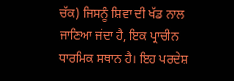ਚੱਕ) ਜਿਸਨੂੰ ਸ਼ਿਵਾ ਦੀ ਖੱਡ ਨਾਲ ਜਾਣਿਆ ਜਂਦਾ ਹੈ, ਇਕ ਪ੍ਰਾਚੀਨ ਧਾਰਮਿਕ ਸਥਾਨ ਹੈ। ਇਹ ਪਰਦੇਸ਼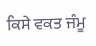ਕਿਸੇ ਵਕਤ ਜੰਮੂ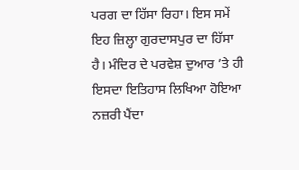ਪਰਗ ਦਾ ਹਿੱਸਾ ਰਿਹਾ। ਇਸ ਸਮੇਂ ਇਹ ਜ਼ਿਲ੍ਹਾ ਗੁਰਦਾਸਪੁਰ ਦਾ ਹਿੱਸਾ ਹੈ। ਮੰਦਿਰ ਦੇ ਪਰਵੇਸ਼ ਦੁਆਰ ’ਤੇ ਹੀ ਇਸਦਾ ਇਤਿਹਾਸ ਲਿਖਿਆ ਹੋਇਆ ਨਜ਼ਰੀ ਪੈਂਦਾ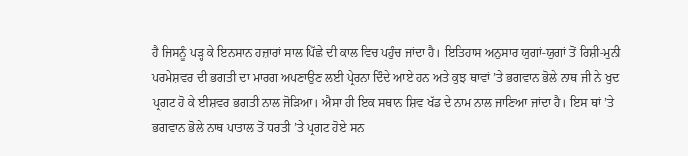ਹੈ ਜਿਸਨੂੰ ਪੜ੍ਹ ਕੇ ਇਨਸਾਨ ਹਜ਼ਾਰਾਂ ਸਾਲ ਪਿੱਛੇ ਦੀ ਕਾਲ ਵਿਚ ਪਹੁੰਚ ਜਾਂਦਾ ਹੈ। ਇਤਿਹਾਸ ਅਨੁਸਾਰ ਯੁਗਾਂ-ਯੁਗਾਂ ਤੋਂ ਰਿਸ਼ੀ-ਮੁਨੀ ਪਰਮੇਸ਼ਵਰ ਦੀ ਭਗਤੀ ਦਾ ਮਾਰਗ ਅਪਣਾਉਣ ਲਈ ਪ੍ਰੇਰਨਾ ਦਿੰਦੇ ਆਏ ਹਨ ਅਤੇ ਕੁਝ ਥਾਵਾਂ ’ਤੇ ਭਗਵਾਨ ਭੋਲੇ ਨਾਥ ਜੀ ਨੇ ਖੁਦ ਪ੍ਰਗਟ ਹੋ ਕੇ ਈਸ਼ਵਰ ਭਗਤੀ ਨਾਲ ਜੋੜਿਆ। ਐਸਾ ਹੀ ਇਕ ਸਥਾਨ ਸ਼ਿਵ ਖੱਡ ਦੇ ਨਾਮ ਨਾਲ ਜਾਣਿਆ ਜਾਂਦਾ ਹੈ। ਇਸ ਥਾਂ ’ਤੇ ਭਗਵਾਨ ਭੋਲੇ ਨਾਥ ਪਾਤਾਲ ਤੋਂ ਧਰਤੀ ’ਤੇ ਪ੍ਰਗਟ ਹੋਏ ਸਨ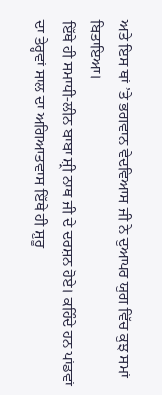ਅਤੇ ਇਸ ਥਾਂ ’ਤੇ ਭਗਵਾਨ ਵੇਦਵਿਆਸ ਜੀ ਨੇ ਦੁਆਪਰ ਯੁਗ ਵਿੱਚ ਕੁਝ ਸਮਾਂ ਬਿਤਾਇਆ।
ਇੱਥੇ ਹੀ ਸਮਾਧੀ-ਲੀਨ ਬਾਬਾ ਸ਼੍ਰੀ ਨਾਥ ਜੀ ਦੇ ਦਰਸ਼ਨ ਹੋਏ। ਕਹਿੰਦੇ ਹਨ ਪਾਂਡਵਾਂ ਦਾ ਤੇਰ੍ਹਵਾਂ ਸਾਲ ਦਾ ਅਗਿਆਤਵਾਸ ਇੱਥੇ ਹੀ ਸ਼ੁਰੂ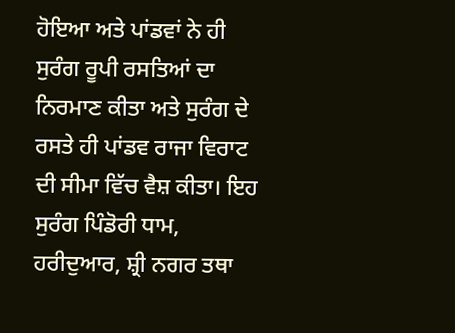ਹੋਇਆ ਅਤੇ ਪਾਂਡਵਾਂ ਨੇ ਹੀ ਸੁਰੰਗ ਰੂਪੀ ਰਸਤਿਆਂ ਦਾ ਨਿਰਮਾਣ ਕੀਤਾ ਅਤੇ ਸੁਰੰਗ ਦੇ ਰਸਤੇ ਹੀ ਪਾਂਡਵ ਰਾਜਾ ਵਿਰਾਟ ਦੀ ਸੀਮਾ ਵਿੱਚ ਵੈਸ਼ ਕੀਤਾ। ਇਹ ਸੁਰੰਗ ਪਿੰਡੋਰੀ ਧਾਮ, ਹਰੀਦੁਆਰ, ਸ਼੍ਰੀ ਨਗਰ ਤਥਾ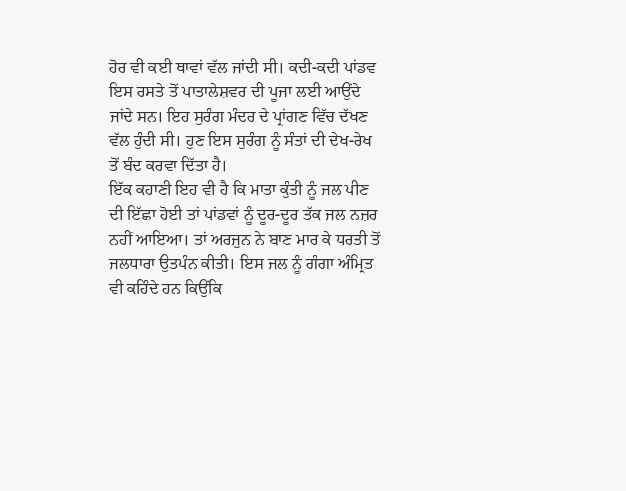ਹੋਰ ਵੀ ਕਈ ਥਾਵਾਂ ਵੱਲ ਜਾਂਦੀ ਸੀ। ਕਦੀ-ਕਦੀ ਪਾਂਡਵ ਇਸ ਰਸਤੇ ਤੋਂ ਪਾਤਾਲੇਸ਼ਵਰ ਦੀ ਪੂਜਾ ਲਈ ਆਉਂਦੇ ਜਾਂਦੇ ਸਨ। ਇਹ ਸੁਰੰਗ ਮੰਦਰ ਦੇ ਪ੍ਰਾਂਗਣ ਵਿੱਚ ਦੱਖਣ ਵੱਲ ਹੁੰਦੀ ਸੀ। ਹੁਣ ਇਸ ਸੁਰੰਗ ਨੂੰ ਸੰਤਾਂ ਦੀ ਦੇਖ-ਰੇਖ ਤੋਂ ਬੰਦ ਕਰਵਾ ਦਿੱਤਾ ਹੈ।
ਇੱਕ ਕਹਾਣੀ ਇਹ ਵੀ ਹੈ ਕਿ ਮਾਤਾ ਕੁੰਤੀ ਨੂੰ ਜਲ ਪੀਣ ਦੀ ਇੱਛਾ ਹੋਈ ਤਾਂ ਪਾਂਡਵਾਂ ਨੂੰ ਦੂਰ-ਦੂਰ ਤੱਕ ਜਲ ਨਜ਼ਰ ਨਹੀਂ ਆਇਆ। ਤਾਂ ਅਰਜੁਨ ਨੇ ਬਾਣ ਮਾਰ ਕੇ ਧਰਤੀ ਤੋਂ ਜਲਧਾਰਾ ਉਤਪੰਨ ਕੀਤੀ। ਇਸ ਜਲ ਨੂੰ ਗੰਗਾ ਅੰਮ੍ਰਿਤ ਵੀ ਕਹਿੰਦੇ ਹਨ ਕਿਉਂਕਿ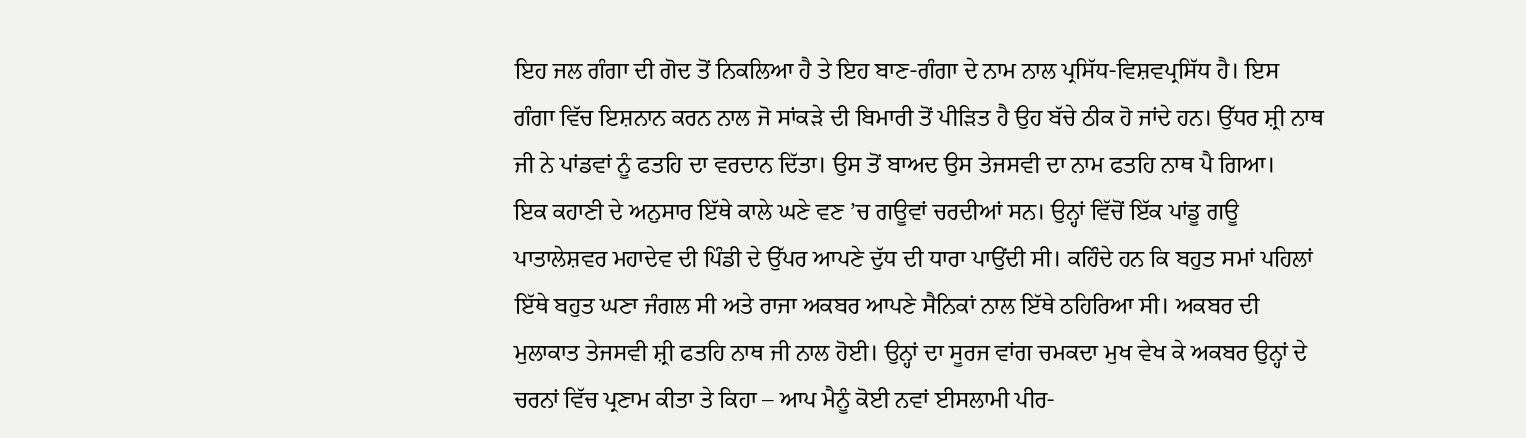ਇਹ ਜਲ ਗੰਗਾ ਦੀ ਗੋਦ ਤੋਂ ਨਿਕਲਿਆ ਹੈ ਤੇ ਇਹ ਬਾਣ-ਗੰਗਾ ਦੇ ਨਾਮ ਨਾਲ ਪ੍ਰਸਿੱਧ-ਵਿਸ਼ਵਪ੍ਰਸਿੱਧ ਹੈ। ਇਸ ਗੰਗਾ ਵਿੱਚ ਇਸ਼ਨਾਨ ਕਰਨ ਨਾਲ ਜੋ ਸਾਂਕੜੇ ਦੀ ਬਿਮਾਰੀ ਤੋਂ ਪੀੜਿਤ ਹੈ ਉਹ ਬੱਚੇ ਠੀਕ ਹੋ ਜਾਂਦੇ ਹਨ। ਉੱਧਰ ਸ਼੍ਰੀ ਨਾਥ ਜੀ ਨੇ ਪਾਂਡਵਾਂ ਨੂੰ ਫਤਹਿ ਦਾ ਵਰਦਾਨ ਦਿੱਤਾ। ਉਸ ਤੋਂ ਬਾਅਦ ਉਸ ਤੇਜਸਵੀ ਦਾ ਨਾਮ ਫਤਹਿ ਨਾਥ ਪੈ ਗਿਆ।
ਇਕ ਕਹਾਣੀ ਦੇ ਅਨੁਸਾਰ ਇੱਥੇ ਕਾਲੇ ਘਣੇ ਵਣ ’ਚ ਗਊਵਾਂ ਚਰਦੀਆਂ ਸਨ। ਉਨ੍ਹਾਂ ਵਿੱਚੋਂ ਇੱਕ ਪਾਂਡੂ ਗਊ ਪਾਤਾਲੇਸ਼ਵਰ ਮਹਾਦੇਵ ਦੀ ਪਿੰਡੀ ਦੇ ਉੱਪਰ ਆਪਣੇ ਦੁੱਧ ਦੀ ਧਾਰਾ ਪਾਉਂਦੀ ਸੀ। ਕਹਿੰਦੇ ਹਨ ਕਿ ਬਹੁਤ ਸਮਾਂ ਪਹਿਲਾਂ ਇੱਥੇ ਬਹੁਤ ਘਣਾ ਜੰਗਲ ਸੀ ਅਤੇ ਰਾਜਾ ਅਕਬਰ ਆਪਣੇ ਸੈਨਿਕਾਂ ਨਾਲ ਇੱਥੇ ਠਹਿਰਿਆ ਸੀ। ਅਕਬਰ ਦੀ ਮੁਲਾਕਾਤ ਤੇਜਸਵੀ ਸ਼੍ਰੀ ਫਤਹਿ ਨਾਥ ਜੀ ਨਾਲ ਹੋਈ। ਉਨ੍ਹਾਂ ਦਾ ਸੂਰਜ ਵਾਂਗ ਚਮਕਦਾ ਮੁਖ ਵੇਖ ਕੇ ਅਕਬਰ ਉਨ੍ਹਾਂ ਦੇ ਚਰਨਾਂ ਵਿੱਚ ਪ੍ਰਣਾਮ ਕੀਤਾ ਤੇ ਕਿਹਾ – ਆਪ ਮੈਨੂੰ ਕੋਈ ਨਵਾਂ ਈਸਲਾਮੀ ਪੀਰ-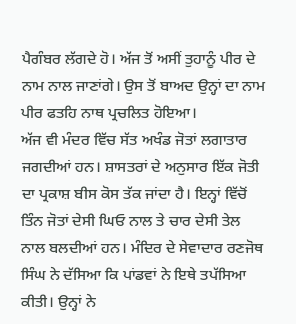ਪੈਗੰਬਰ ਲੱਗਦੇ ਹੋ। ਅੱਜ ਤੋਂ ਅਸੀਂ ਤੁਹਾਨੂੰ ਪੀਰ ਦੇ ਨਾਮ ਨਾਲ ਜਾਣਾਂਗੇ। ਉਸ ਤੋਂ ਬਾਅਦ ਉਨ੍ਹਾਂ ਦਾ ਨਾਮ ਪੀਰ ਫਤਹਿ ਨਾਥ ਪ੍ਰਚਲਿਤ ਹੋਇਆ।
ਅੱਜ ਵੀ ਮੰਦਰ ਵਿੱਚ ਸੱਤ ਅਖੰਡ ਜੋਤਾਂ ਲਗਾਤਾਰ ਜਗਦੀਆਂ ਹਨ। ਸ਼ਾਸਤਰਾਂ ਦੇ ਅਨੁਸਾਰ ਇੱਕ ਜੋਤੀ ਦਾ ਪ੍ਰਕਾਸ਼ ਬੀਸ ਕੋਸ ਤੱਕ ਜਾਂਦਾ ਹੈ। ਇਨ੍ਹਾਂ ਵਿੱਚੋਂ ਤਿੰਨ ਜੋਤਾਂ ਦੇਸੀ ਘਿਓ ਨਾਲ ਤੇ ਚਾਰ ਦੇਸੀ ਤੇਲ ਨਾਲ ਬਲਦੀਆਂ ਹਨ। ਮੰਦਿਰ ਦੇ ਸੇਵਾਦਾਰ ਰਣਜੋਥ ਸਿੰਘ ਨੇ ਦੱਸਿਆ ਕਿ ਪਾਂਡਵਾਂ ਨੇ ਇਥੇ ਤਪੱਸਿਆ ਕੀਤੀ। ਉਨ੍ਹਾਂ ਨੇ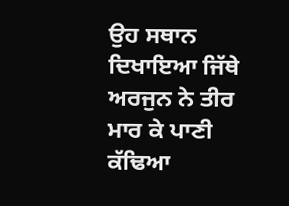ਉਹ ਸਥਾਨ ਦਿਖਾਇਆ ਜਿੱਥੇ ਅਰਜੁਨ ਨੇ ਤੀਰ ਮਾਰ ਕੇ ਪਾਣੀ ਕੱਢਿਆ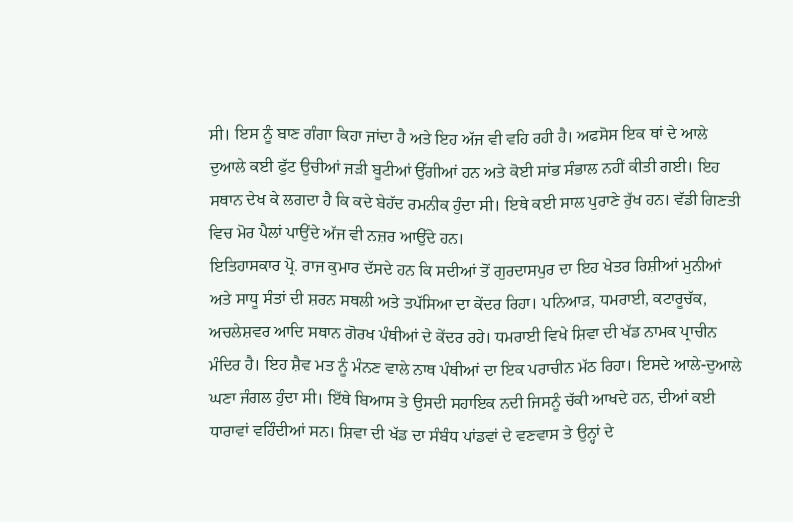ਸੀ। ਇਸ ਨੂੰ ਬਾਣ ਗੰਗਾ ਕਿਹਾ ਜਾਂਦਾ ਹੈ ਅਤੇ ਇਹ ਅੱਜ ਵੀ ਵਹਿ ਰਹੀ ਹੈ। ਅਫਸੋਸ ਇਕ ਥਾਂ ਦੇ ਆਲੇ ਦੁਆਲੇ ਕਈ ਫੁੱਟ ਉਚੀਆਂ ਜੜੀ ਬੂਟੀਆਂ ਉੱਗੀਆਂ ਹਨ ਅਤੇ ਕੋਈ ਸਾਂਭ ਸੰਭਾਲ ਨਹੀਂ ਕੀਤੀ ਗਈ। ਇਹ ਸਥਾਨ ਦੇਖ ਕੇ ਲਗਦਾ ਹੈ ਕਿ ਕਦੇ ਬੇਹੱਦ ਰਮਨੀਕ ਹੁੰਦਾ ਸੀ। ਇਥੇ ਕਈ ਸਾਲ ਪੁਰਾਣੇ ਰੁੱਖ ਹਨ। ਵੱਡੀ ਗਿਣਤੀ ਵਿਚ ਮੋਰ ਪੈਲਾਂ ਪਾਉਂਦੇ ਅੱਜ ਵੀ ਨਜ਼ਰ ਆਉੱਦੇ ਹਨ।
ਇਤਿਹਾਸਕਾਰ ਪ੍ਰੋ. ਰਾਜ ਕੁਮਾਰ ਦੱਸਦੇ ਹਨ ਕਿ ਸਦੀਆਂ ਤੋਂ ਗੁਰਦਾਸਪੁਰ ਦਾ ਇਹ ਖੇਤਰ ਰਿਸ਼ੀਆਂ ਮੁਨੀਆਂ ਅਤੇ ਸਾਧੂ ਸੰਤਾਂ ਦੀ ਸ਼ਰਨ ਸਥਲੀ ਅਤੇ ਤਪੱਸਿਆ ਦਾ ਕੇਂਦਰ ਰਿਹਾ। ਪਨਿਆੜ, ਧਮਰਾਈ, ਕਟਾਰੂਚੱਕ, ਅਚਲੇਸ਼ਵਰ ਆਦਿ ਸਥਾਨ ਗੋਰਖ ਪੰਥੀਆਂ ਦੇ ਕੇਂਦਰ ਰਹੇ। ਧਮਰਾਈ ਵਿਖੇ ਸ਼ਿਵਾ ਦੀ ਖੱਡ ਨਾਮਕ ਪ੍ਰਾਚੀਨ ਮੰਦਿਰ ਹੈ। ਇਹ ਸ਼ੈਵ ਮਤ ਨੂੰ ਮੰਨਣ ਵਾਲੇ ਨਾਥ ਪੰਥੀਆਂ ਦਾ ਇਕ ਪਰਾਚੀਨ ਮੱਠ ਰਿਹਾ। ਇਸਦੇ ਆਲੇ-ਦੁਆਲੇ ਘਣਾ ਜੰਗਲ ਹੁੰਦਾ ਸੀ। ਇੱਥੇ ਬਿਆਸ ਤੇ ਉਸਦੀ ਸਹਾਇਕ ਨਦੀ ਜਿਸਨੂੰ ਚੱਕੀ ਆਖਦੇ ਹਨ, ਦੀਆਂ ਕਈ ਧਾਰਾਵਾਂ ਵਹਿੰਦੀਆਂ ਸਨ। ਸ਼ਿਵਾ ਦੀ ਖੱਡ ਦਾ ਸੰਬੰਧ ਪਾਂਡਵਾਂ ਦੇ ਵਣਵਾਸ ਤੇ ਉਨ੍ਹਾਂ ਦੇ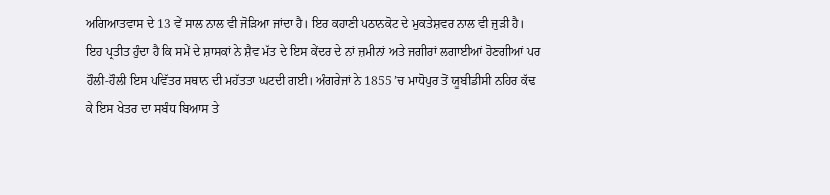ਅਗਿਆਤਵਾਸ ਦੇ 13 ਵੇਂ ਸਾਲ ਨਾਲ ਵੀ ਜੋੜਿਆ ਜਾਂਦਾ ਹੈ। ਇਰ ਕਹਾਣੀ ਪਠਾਨਕੋਟ ਦੇ ਮੁਕਤੇਸ਼ਵਰ ਨਾਲ ਵੀ ਜੁੜੀ ਹੈ। ਇਹ ਪ੍ਰਤੀਤ ਹੁੰਦਾ ਹੈ ਕਿ ਸਮੇਂ ਦੇ ਸ਼ਾਸਕਾਂ ਨੇ ਸ਼ੈਵ ਮੱਤ ਦੇ ਇਸ ਕੇਂਦਰ ਦੇ ਨਾਂ ਜ਼ਮੀਨਾਂ ਅਤੇ ਜਗੀਰਾਂ ਲਗਾਈਆਂ ਹੋਣਗੀਆਂ ਪਰ ਹੌਲੀ-ਹੌਲੀ ਇਸ ਪਵਿੱਤਰ ਸਥਾਨ ਦੀ ਮਹੱਤਤਾ ਘਟਦੀ ਗਈ। ਅੰਗਰੇਜਾਂ ਨੇ 1855 ’ਚ ਮਾਧੋਪੁਰ ਤੋਂ ਯੂਬੀਡੀਸੀ ਨਹਿਰ ਕੱਢ ਕੇ ਇਸ ਖੇਤਰ ਦਾ ਸਬੰਧ ਬਿਆਸ ਤੇ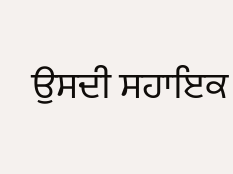ਉਸਦੀ ਸਹਾਇਕ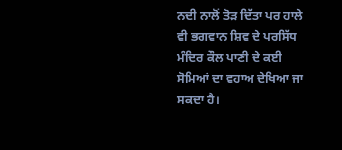ਨਦੀ ਨਾਲੋਂ ਤੋੜ ਦਿੱਤਾ ਪਰ ਹਾਲੇ ਵੀ ਭਗਵਾਨ ਸ਼ਿਵ ਦੇ ਪਰਸਿੱਧ ਮੰਦਿਰ ਕੌਲ ਪਾਣੀ ਦੇ ਕਈ ਸੋਮਿਆਂ ਦਾ ਵਹਾਅ ਦੇਖਿਆ ਜਾ ਸਕਦਾ ਹੈ।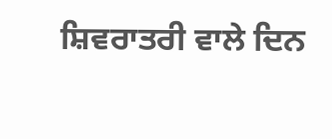ਸ਼ਿਵਰਾਤਰੀ ਵਾਲੇ ਦਿਨ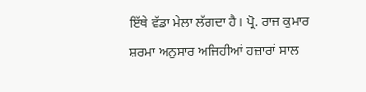ਇੱਥੇ ਵੱਡਾ ਮੇਲਾ ਲੱਗਦਾ ਹੈ। ਪ੍ਰੋ. ਰਾਜ ਕੁਮਾਰ ਸ਼ਰਮਾ ਅਨੁਸਾਰ ਅਜਿਹੀਆਂ ਹਜ਼ਾਰਾਂ ਸਾਲ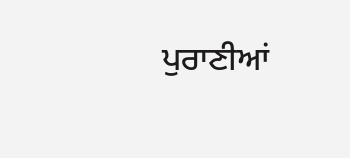ਪੁਰਾਣੀਆਂ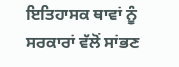ਇਤਿਹਾਸਕ ਥਾਵਾਂ ਨੂੰ ਸਰਕਾਰਾਂ ਵੱਲੋਂ ਸਾਂਭਣ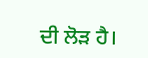ਦੀ ਲੋੜ ਹੈ।